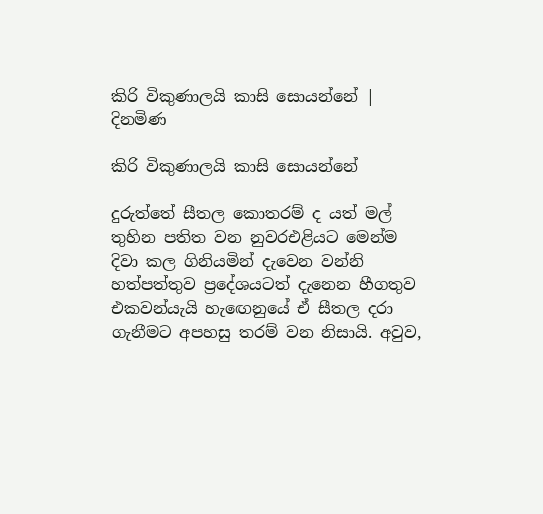කිරි විකුණාලයි කාසි සොයන්නේ | දිනමිණ

කිරි විකුණාලයි කාසි සොයන්නේ

දුරුත්තේ සීතල කොතරම් ද යත් මල් තුහින පතිත වන නුවරඑළියට මෙන්ම දිවා කල ගිනියමින් දැවෙන වන්නි හත්පත්තුව ප්‍රදේශයටත් දැනෙන හීගතුව එකවන්යැයි හැඟෙනුයේ ඒ සීතල දරා ගැනීමට අපහසු තරම් වන නිසායි. අවුව,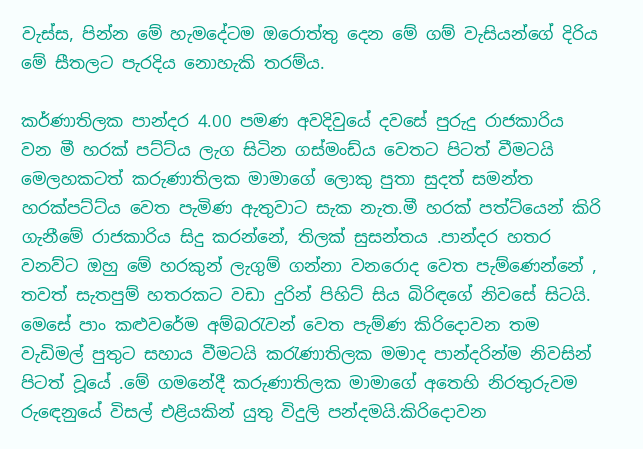වැස්ස, පින්න මේ හැමදේටම ඔරොත්තු දෙන මේ ගම් වැසියන්ගේ දිරිය මේ සීතලට පැරදිය නොහැකි තරම්ය.

කර්ණාතිලක පාන්දර 4.00 පමණ අවදිවුයේ දවසේ පුරුදු රාජකාරිය වන මී හරක් පට්ට්ය ලැග සිටින ගස්මංඩ්ය වෙතට පිටත් වීමටයි මෙලහකටත් කරුණාතිලක මාමාගේ ලොකු පුතා සුදත් සමන්ත හරක්පට්ට්ය වෙත පැමිණ ඇතුවාට සැක නැත.මී හරක් පත්ට්යෙන් කිරි ගැනීමේ රාජකාරිය සිදු කරන්නේ, තිලක් සුසන්තය .පාන්දර හතර වනව්ට ඔහු මේ හරකුන් ලැගුම් ගන්නා වනරොද වෙත පැම්ණෙන්නේ , තවත් සැතපුම් හතරකට වඩා දුරින් පිහිට් සිය බිරිඳගේ නිවසේ සිටයි. මෙසේ පාං කළුවරේම අම්බරැවන් වෙත පැම්ණ කිරිදොවන තම වැඩිමල් පුතුට සහාය වීමටයි කරැණාතිලක මමාද පාන්දරින්ම නිවසින් පිටත්‍ වූයේ .මේ ගමනේදී කරුණාතිලක මාමාගේ අතෙහි නිරතුරුවම රුඳෙනුයේ විසල් එළියකින් යුතු විදුලි පන්දමයි.කිරිදොවන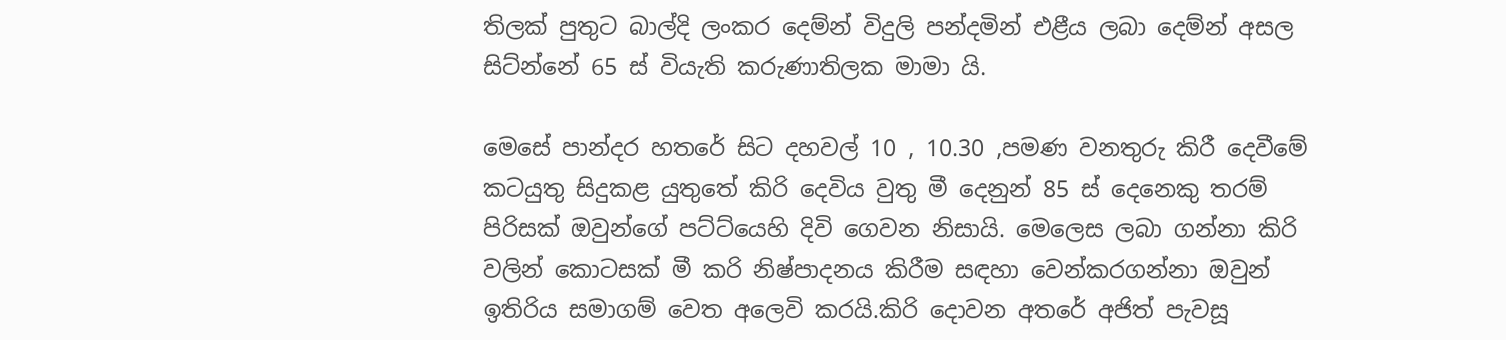තිලක් පුතුට බාල්දි ලංකර දෙම්න් විදුලි පන්දමින් එළීය ලබා දෙම්න් අසල සිට්න්නේ 65 ස් වියැති කරුණාතිලක මාමා යි.

මෙසේ පාන්දර හතරේ සිට දහවල් 10 , 10.30 ,පමණ වනතුරු කිරී දෙවීමේ කටයුතු සිදුකළ යුතුතේ කිරි දෙවිය වුතු මී දෙනුන් 85 ස් දෙනෙකු තරම් පිරිසක් ඔවුන්ගේ පට්ට්යෙහි දිවි ගෙවන නිසායි. මෙලෙස ලබා ගන්නා කිරි වලින් කොටසක් මී කරි නිෂ්පාදනය කිරීම සඳහා වෙන්කරගන්නා ඔවුන් ඉතිරිය සමාගම් වෙත අලෙවි කරයි.කිරි දොවන අතරේ අජිත් පැවසූ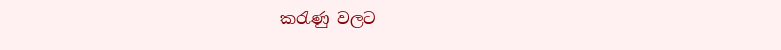කරැණු වලට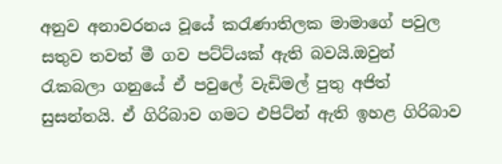අනුව අනාවරනය වූයේ කරැණාතිලක මාමාගේ පවුල සතුව තවත් මී ගව පට්ට්යක් ඇති බවයි.ඔවුන් රැකබලා ගනුයේ ඒ පවුලේ වැඩිමල් පුතු අජිත් සුසන්තයි. ඒ ගිරිබාව ගමට එපිට්න් ඇති ඉහළ ගිරිබාව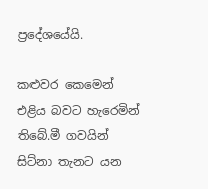ප්‍රදේශයේයි.

කළුවර කෙමෙන් එළිය බවට හැරෙමින් තිබේ.මී ගවයින් සිට්නා තැනට යන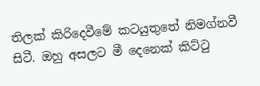තිලක් කිරිදෙවීමේ කටයුතුතේ නිමග්නවී සිටී. ඔහු අසලට මී දෙනෙක් කිට්ටු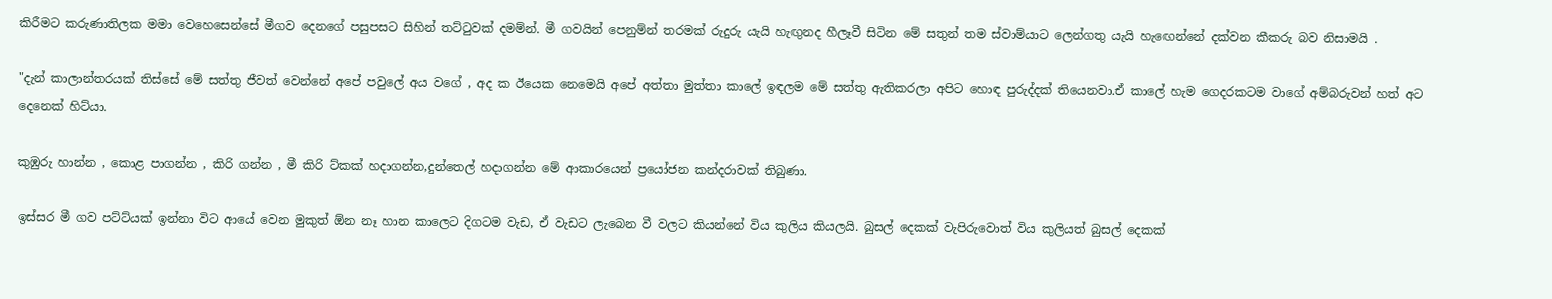කිරීමට කරුණාතිලක මමා වෙහෙසෙන්සේ මීගව දෙනගේ පසුපසට සිහින් තට්ටුවක් දමම්න්. මී ගවයින් පෙනුම්න් තරමක් රුදුරු යැයි හැඟුනද හීලෑවී සිටින මේ සතුන් තම ස්වාම්යාට ලෙන්ගතු යැයි හැඟෙන්නේ දක්වන කීකරු බව නිසාමයි .

"දැන් කාලාන්තරයක් තිස්සේ මේ සත්තු ජීවත් වෙන්නේ අපේ පවුලේ අය වගේ , අද ක ඊයෙක නෙමෙයි අපේ අත්තා මුත්තා කාලේ ඉඳලම මේ සත්තු ඇතිකරලා අපිට හොඳ පුරුද්දක් තියෙනවා.ඒ කාලේ හැම ගෙදරකටම වාගේ අම්බරුවන් හත් අට දෙනෙක් හිට්යා.

කුඹුරු හාන්න , කොළ පාගන්න , කිරි ගන්න , මී කිරි ට්කක් හදාගන්න,දුන්තෙල් හදාගන්න මේ ආකාරයෙන් ප්‍රයෝජන කන්දරාවක් තිබුණා.

ඉස්සර මී ගව පට්ට්යක් ඉන්නා විට ආයේ වෙන මුකුත් ඕන නෑ හාන කාලෙට දිගටම වැඩ, ඒ වැඩට ලැබෙන වී වලට කියන්නේ විය කුලිය කියලයි. බුසල් දෙකක් වැපිරුවොත් විය කුලියත්‍ බුසල් දෙකක්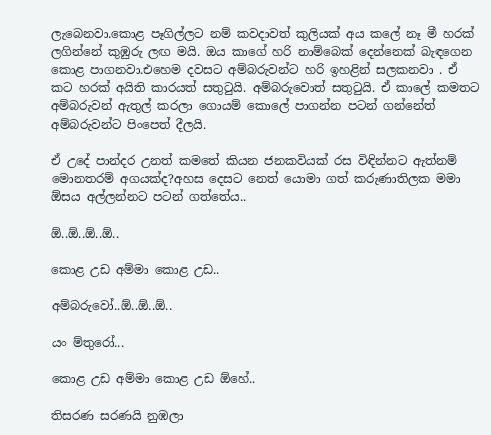ලැබෙනවා.කොළ පෑගිල්ලට නම් කවදාවත් කුලියක් අය කලේ නෑ මී හරක් ලගින්නේ කුඹුරු ලඟ මයි. ඔය කාගේ හරි නාම්බෙක් දෙන්නෙක් බැඳගෙන කොළ පාගනවා.එහෙම දවසට අම්බරුවන්ට හරි ඉහළින් සලකනවා . ඒ කට හරක් අයිති කාරයත් සතුටුයි. අම්‍බරුවොත් සතුටුයි. ඒ කාලේ කමතට අම්බරුවන් ඇතුල් කරලා ගොයම් කොලේ පාගන්න පටන් ගන්නේත් අම්බරුවන්ට පිංපෙත් දීලයි.

ඒ උදේ පාන්දර උනත් කමතේ කියන ජනකවියක් රස විඳින්නට ඇත්නම් මොනතරම් අගයක්ද?අහස දෙසට නෙත් යොමා ගත් කරුණාතිලක මමා ඕසය අල්ලන්නට පටන් ගත්තේය..

ඕ..ඕ..ඕ..ඕ..

කොළ උඩ අම්මා කොළ උඩ..

අම්බරුවෝ..ඕ..ඕ..ඕ..

යං ම්තුරෝ...

කොළ උඩ අම්මා කොළ උඩ ඕහේ..

තිසරණ සරණයි නුඹලා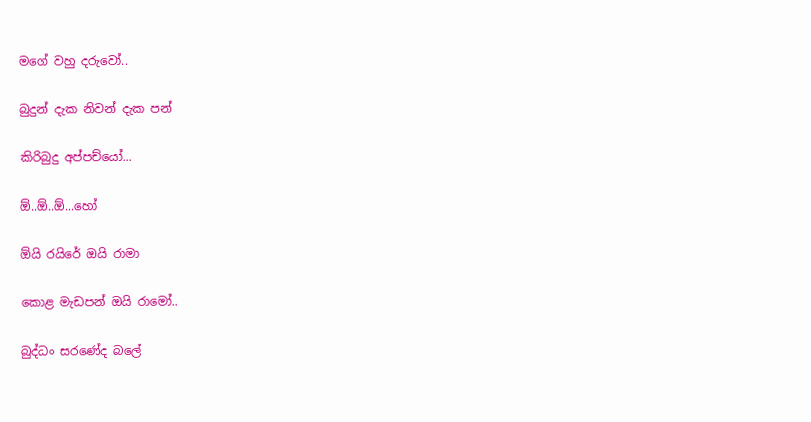මගේ වහු දරුවෝ..

බුදුන් දැක නිවන් දැක පන්

කිරිබුදු අප්පච්යෝ...

ඕ..ඕ..ඕ...හෝ

ඕයි රයිරේ ඔයි රාමා

කොළ මැඩපන් ඔයි රාමෝ..

බුද්ධං සරණේද බලේ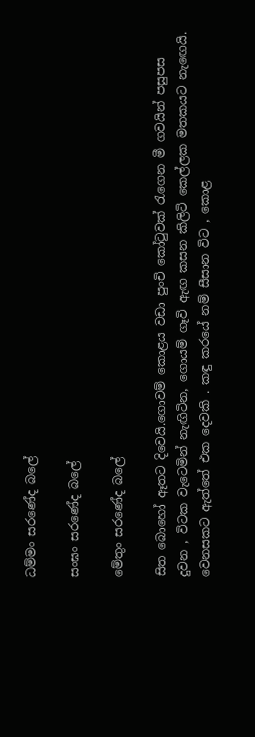ධම්මං සරණේද බලේ

සංඝං සරණේද බලේ

මේතුං සරණේද බලේ

සිත බොහෝ ඈතට දිවෙයි.ගොවම් කොළය වඩා පුංචි කෝටුවක් රැගෙන මී ගවයින් පසුපස දුවන , විටක වැටෙමින් නැඟිටින, ගොයම් ගෑවි ඇඟ කසන කිලිටි කෙල්ලක මතකයට නැඟෙයි. වෙනසකට ඇත්තේ එක දෙවකි . කඳු කරයේ නම් සීසාන විට , කොළ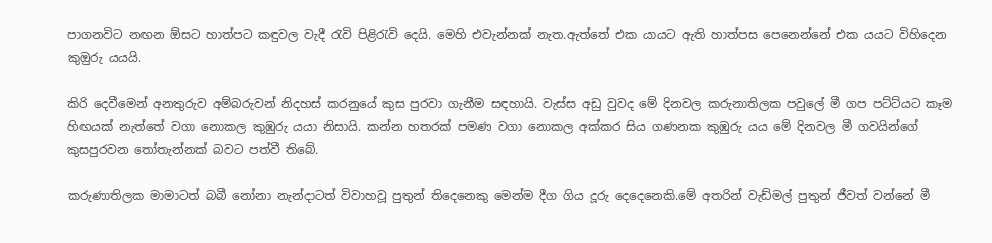පාගනවිට නඟන ඕසට හාත්පට කඳුවල වැදී රැවි පිළිරැවි දෙයි. මෙහි එවැන්නක් නැත.ඇත්තේ එක යායට ඇති හාත්පස පෙනෙන්නේ එක යයට විහිදෙන කුඔුරු යයයි.

කිරි දෙවීමෙන් අනතුරුව අම්බරුවන් නිදහස් කරනුයේ කුස පුරවා ගැනීම සඳහායි. වැස්ස අඩු වුවද මේ දිනවල කරුනාතිලක පවුලේ මී ගප පට්ට්යට කෑම හිඟයක් නැත්තේ වගා නොකල කුඹුරු යයා නිසායි. කන්න හතරක් පමණ වගා නොකල අක්කර සිය ගණනක කුඹුරු යය මේ දිනවල මී ගවයින්ගේ කුසපුරවන තෝතැන්නක් බවට පත්වී තිබේ.

කරුණාතිලක මාමාටත් බබී නෝනා නැන්දාටත් විවාහවූ පුතුන් තිදෙනෙකු මෙන්ම දීග ගිය දූරු දෙදෙනෙකි.මේ අතරින් වැඩ්මල් පුතුන් ජීවත් වන්නේ මී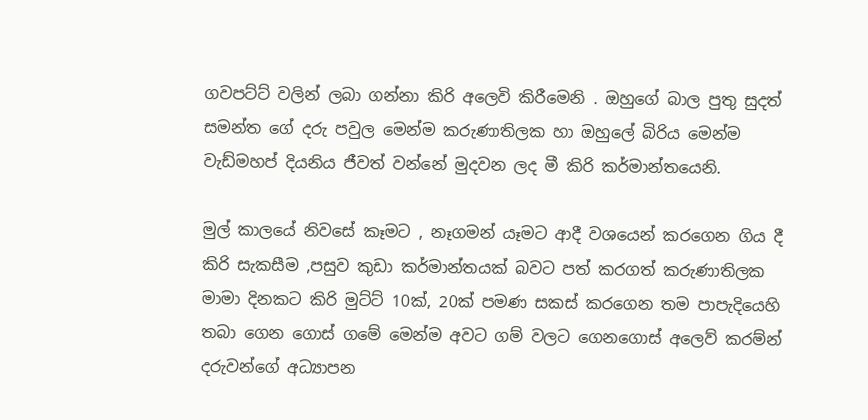ගවපට්ට්‍ වලින් ලබා ගන්නා කිරි අලෙවි කිරීමෙනි . ඔහුගේ බාල පුතු සුදත් සමන්ත ගේ දරු පවුල මෙන්ම කරුණාතිලක හා ඔහුලේ බිරිය මෙන්ම වැඩ්මහප් දියනිය ජීවත් වන්නේ මුදවන ලද මී කිරි කර්මාන්තයෙනි.

මුල් කාලයේ නිවසේ කෑමට , නෑගමන් යෑමට ආදී වශයෙන් කරගෙන ගිය දී කිරි සැකසීම ,පසුව කුඩා කර්මාන්තයක් බවට පත් කරගත් කරුණාතිලක මාමා දිනකට කිරි මුට්ට් 10ක්, 20ක් පමණ සකස් කරගෙන තම පාපැදියෙහි තබා ගෙන ගොස් ගමේ මෙන්ම අවට ගම් වලට ගෙනගොස් අලෙව් කරම්න් දරුවන්ගේ අධ්‍යාපන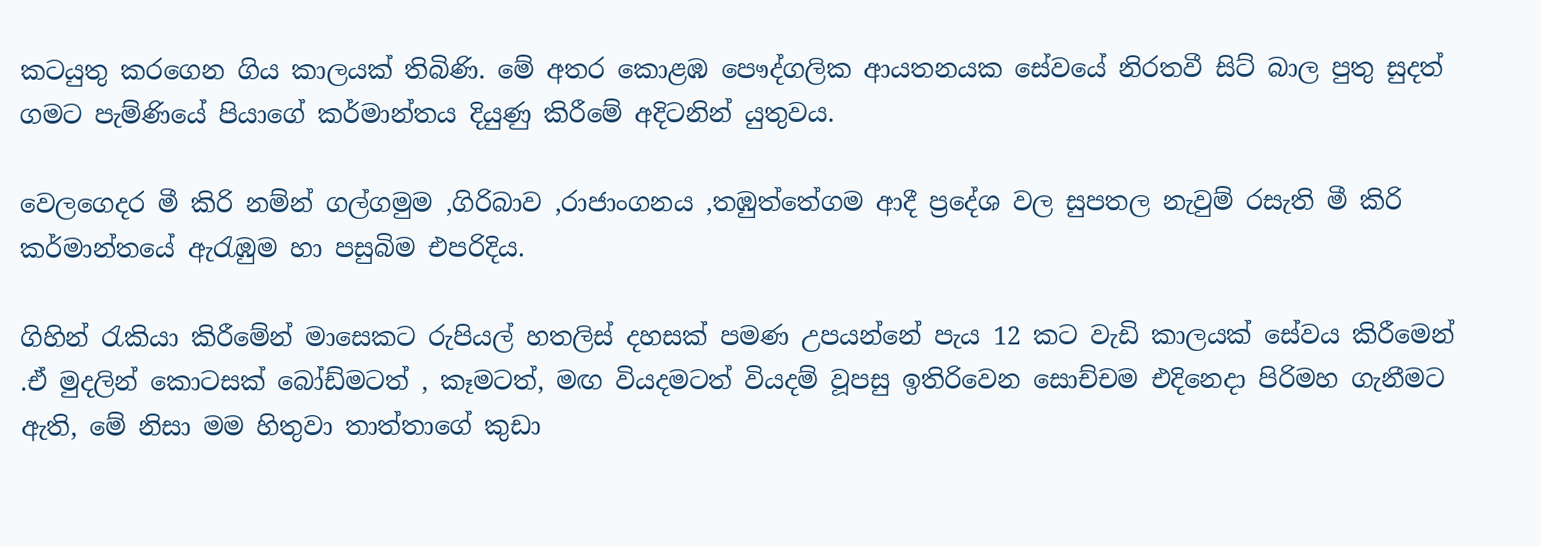කටයුතු කරගෙන ගිය කාලයක් තිබිණි. මේ අතර කොළඹ පෞද්ගලික ආයතනයක සේවයේ නිරතවී සිට් බාල පුතු සුදත් ගමට පැම්ණියේ පියාගේ කර්මාන්තය දියුණු කිරීමේ අදිටනින් යුතුවය.

වෙලගෙදර මී කිරි නම්න් ගල්ගමුම ,ගිරිබාව ,රාජාංගනය ,තඹුත්තේගම ආදී ප්‍රදේශ වල සුපතල නැවුම් රසැති මී කිරි කර්මාන්තයේ ඇරැඹුම හා පසුබිම එපරිදිය.

ගිහින් රැකියා කිරීමේන් මාසෙකට රුපියල් හතලිස් දහසක් පමණ උපයන්නේ පැය 12 කට වැඩි කාලයක් සේවය කිරීමෙන් .ඒ මුදලින් කොටසක් බෝඩ්මටත් , කෑමටත්‍, මඟ වියදමටත් වියදම් වූපසු ඉතිරිවෙන සොච්චම එදිනෙදා පිරිමහ ගැනීමට ඇති, මේ නිසා මම හිතුවා තාත්තාගේ කුඩා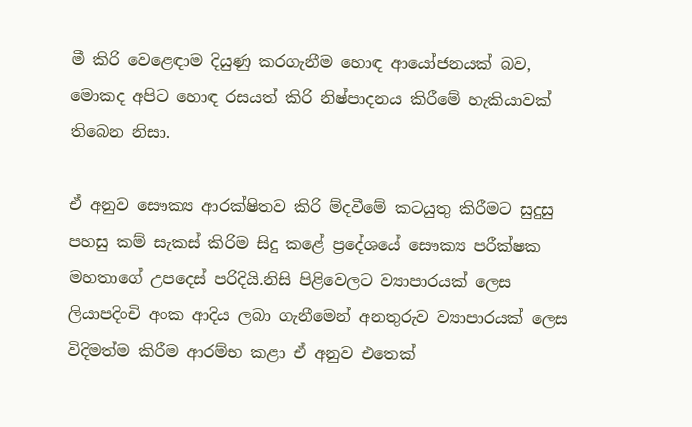මී කිරි වෙළෙඳාම දියුණු කරගැනීම හොඳ ආයෝජනයක් බව, මොකද අපිට හොඳ රසයත් කිරි නිෂ්පාදනය කිරීමේ හැකියාවක් තිබෙන නිසා.

ඒ අනුව සෞක්‍ය ආරක්ෂිතව කිරි ම්දවීමේ කටයුතු කිරීමට සුදුසු පහසු කම් සැකස් කිරිම සිදු කළේ ප්‍රදේශයේ සෞක්‍ය පරීක්ෂක මහතාගේ උපදෙස් පරිදියි.නිසි පිළිවෙලට ව්‍යාපාරයක් ලෙස ලියාපදිංචි අංක ආදිය ලබා ගැනීමෙන් අනතුරුව ව්‍යාපාරයක් ලෙස විදිමත්ම කිරීම ආරම්භ කළා ඒ අනුව එතෙක්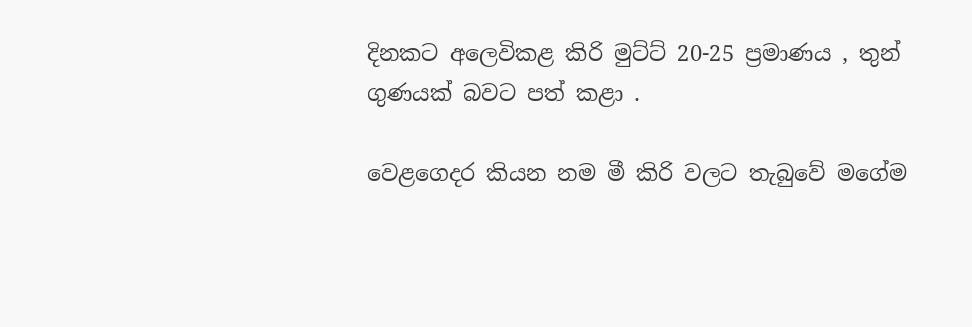දිනකට අලෙවිකළ කිරි මුට්ට් 20-25 ප්‍රමාණය , තුන් ගුණයක් බවට පත් කළා .

වෙළගෙදර කියන නම මී කිරි වලට තැබුවේ මගේම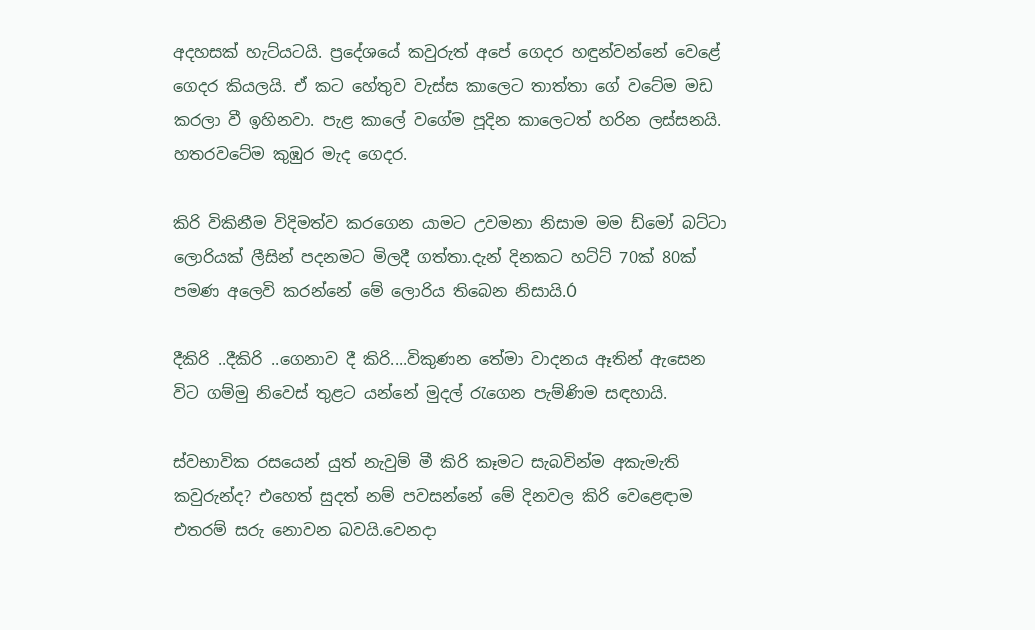අදහසක් හැට්යටයි. ප්‍රදේශයේ කවුරුත් අපේ ගෙදර හඳුන්වන්නේ වෙළේ ගෙදර කියලයි. ඒ කට හේතුව වැස්ස කාලෙට තාත්තා ගේ වටේම මඩ කරලා වී ඉහිනවා. පැළ කාලේ වගේම පූදින කාලෙටත් හරින ලස්සනයි. හතර‍වටේම කුඹුර මැද ගෙදර.

කිරි විකිනීම විදිමත්ව කරගෙන යාමට උවමනා නිසාම මම ‍ඩ්මෝ බට්ටා ලොරියක් ලීසින් පදනමට මිලදී ගත්තා.දැන් දිනකට හට්ට් 70ක් 80ක් පමණ අලෙවි කරන්නේ මේ ලොරිය තිබෙන නිසායි.Ó

දීකිරි ..දීකිරි ..ගෙනාව දී කිරි....විකුණන තේමා වාදනය ඈතින් ඇසෙන විට ගම්මු නිවෙස් තුළ‍ට යන්නේ මුදල් රැගෙන පැම්ණිම සඳහායි.

ස්වභාවික රසයෙන් යුත් නැවුම් මී කිරි කෑමට සැබවින්ම අකැමැති කවුරුන්ද? එහෙත් සුදත් නම් පවසන්නේ මේ දිනවල කිරි වෙළෙඳාම එතරම් සරු නොවන බවයි.වෙනදා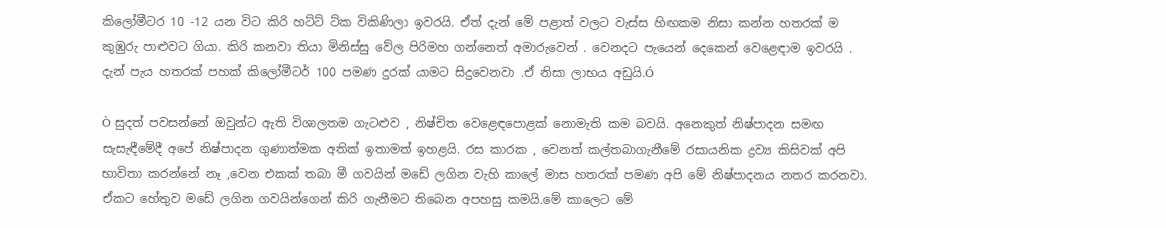කිලෝමීටර 10 -12 යන විට කිරි හට්ට් ට්ක විකිණිලා ඉවරයි. ඒත් දැන් මේ පළාත් වලට වැස්ස හිඟකම නිසා කන්න හතරක් ම කුඹුරු පාළුවට ගියා. කිරි කනවා තියා මිනිස්සු වේල පිරිමහ ගන්නෙත් අමාරුවෙන් . වෙනදට පැයෙන් දෙකෙන් වෙළෙඳාම ඉවරයි . දැන් පැය හතරක් පහක් කිලෝමීටර් 100 පමණ දුරක් යාමට සිදුවෙනවා .ඒ නිසා ලාභය අඩුයි.Ó

Ò සුදත් පවසන්නේ ඔවුන්ට ඇති විශාලතම ගැටළුව , නිෂ්චිත වෙළෙඳපොළක් නොමැති කම බවයි. අනෙකුත් නිෂ්පාදන සමඟ සැසැඳීමේදී අපේ නිෂ්පාදන ගුණාත්මක අතික් ඉතාමත් ඉහළයි. රස කාරක , වෙනත් කල්තබාගැනීමේ රසායනික ද්‍රව්‍ය කිසිවක් අපි භාවිතා කරන්නේ නෑ ,වෙන එකක් තබා මී ගවයින් මඩේ ලගින වැහි කාලේ මාස හතරක් පමණ අපි මේ නිෂ්පාදනය නතර කරනවා. ඒකට හේතුව ම‍ඩේ ලගින ගවයින්ගෙන් කිරි ගැනීමට තිබෙන අපහසු කමයි.මේ කාලෙට මේ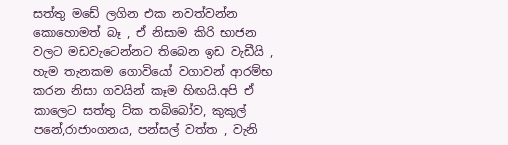සත්තු ‍මඩේ ලගින එක නවත්වන්න කොහොමත් බෑ , ඒ නිසාම කිරි භාජන වලට මඩවැටෙන්නට තිබෙන ඉඩ වැඩීයි , හැම තැනකම ගොවියෝ වගාවන් ආරම්භ කරන නිසා ගවයින් කෑම හිඟයි.අපි ඒ කාලෙට සත්තු ට්ක ත‍බිබෝව, කුකුල් පනේ,රාජාංගනය, පන්සල් වත්ත , වැනි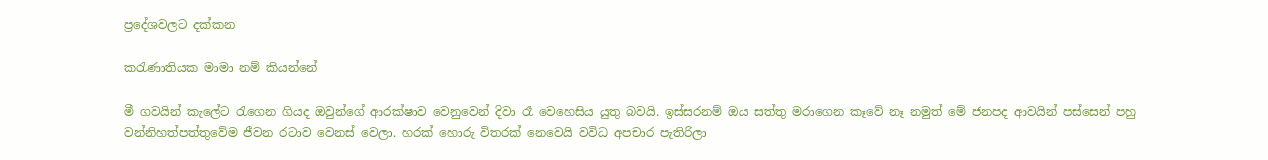ප්‍රදේශවලට දක්කන

කරැණාතියක මාමා නම් කියන්නේ

මී ගවයින් කැලේට රැගෙන ගියද ඔවුන්ගේ ආරක්ෂාව වෙනුවෙන් දිවා රෑ වෙහෙසිය යුතු බවයි. ඉස්සරනම් ඔය සත්තු මරාගෙන කෑවේ නෑ නමුත් මේ ජනපද ආවයින් පස්සෙන් පහු වන්නිහත්පත්තුවේම ජීවන රටාව වෙනස් වෙලා. හරක් හොරු විතරක් නෙවෙයි වවිධ අපචාර පැතිරිලා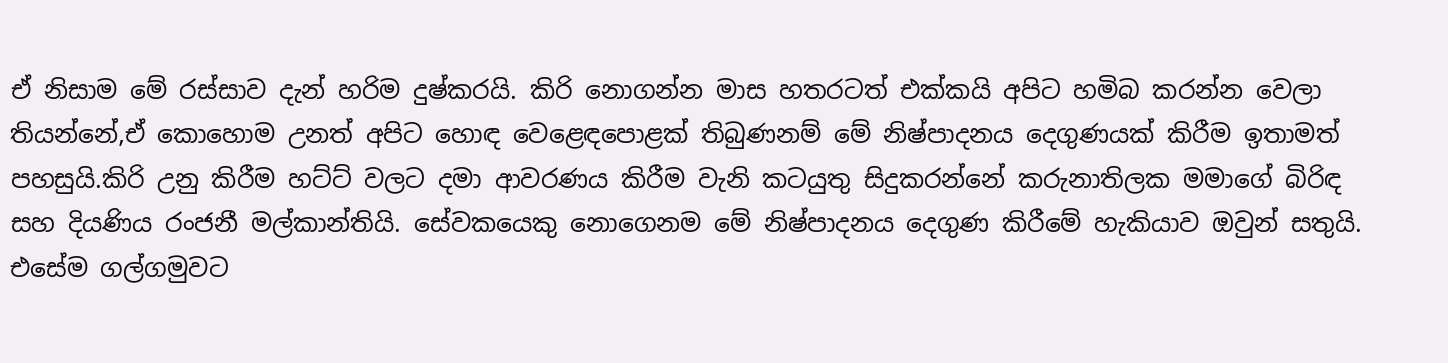ඒ නිසාම මේ රස්සාව දැන් හරිම දුෂ්කරයි. කිරි නොගන්න මාස හතරටත් එක්කයි අපි‍ට හමිබ කරන්න වෙලා තියන්නේ,ඒ ‍කොහොම උනත් අපිට හොඳ වෙළෙඳපොළක් තිබුණනම් මේ නිෂ්පාදනය දෙගුණයක් කිරීම ඉතාමත් පහසුයි.කිරි උනු කිරීම හට්ට් වලට දමා ආවරණය කිරීම වැනි කටයුතු සිදුකරන්නේ කරුනාතිලක මමාගේ බිරිඳ සහ දියණිය රංජනී මල්කාන්තියි. සේවකයෙකු නොගෙනම මේ නිෂ්පාදනය දෙගුණ කිරීමේ හැකියාව ඔවුන් සතුයි. එසේම ගල්ගමුවට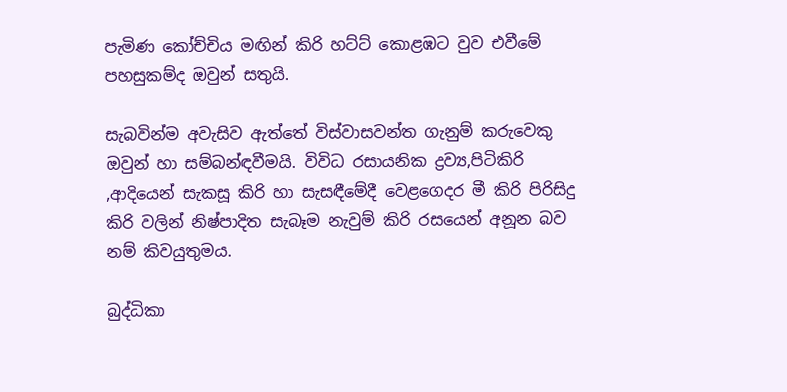පැමිණ කෝච්චිය මඟින් කිරි හට්ට් කොළඹට වුව එවීමේ පහසුකම්ද ඔවුන් සතුයි.

සැබවින්ම අවැසිව ඇත්තේ විස්වාසවන්ත ගැනුම් කරුවෙකු ඔවුන් හා සම්බන්ඳවීමයි. විවිධ රසායනික ද්‍රව්‍ය,පිටිකිරි ,ආදියෙන් සැකසූ කිරි හා සැසඳීමේදී වෙළගෙදර මී කිරි පිරිසිදු කිරි වලින් නිෂ්පාදිත සැබෑම නැවුම් කිරි රසයෙන් අනූන බව නම් කිවයුතුමය.

බුද්ධිකා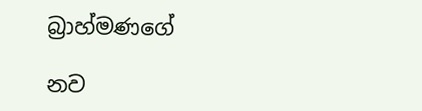බ්‍රාහ්මණගේ

නව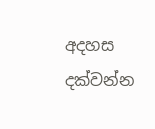අදහස දක්වන්න